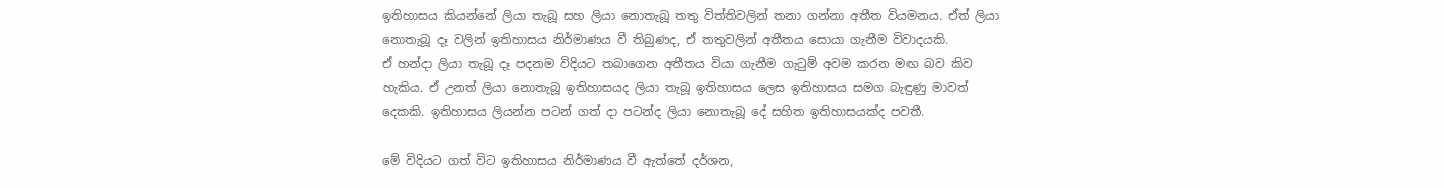ඉතිහාසය කියන්නේ ලියා තැබූ සහ ලියා නොතැබූ තතු විත්තිවලින් තනා ගන්නා අතීත වියමනය. ඒත් ලියා නොතැබූ දෑ වලින් ඉතිහාසය නිර්මාණය වී තිබුණද, ඒ තතුවලින් අතීතය සොයා ගැනීම විවාදයකි.
ඒ හන්දා ලියා තැබූ දෑ පදනම විදියට තබාගෙන අතීතය වියා ගැනීම ගැටුම් අවම කරන මඟ බව කිව හැකිය. ඒ උනත් ලියා නොතැබූ ඉතිහාසයද ලියා තැබූ ඉතිහාසය ලෙස ඉතිහාසය සමග බැඳුණු මාවත් දෙකකි. ඉතිහාසය ලියන්න පටන් ගත් දා පටන්ද ලියා නොතැබූ දේ සහිත ඉතිහාසයක්ද පවතී.

මේ විදියට ගත් විට ඉතිහාසය නිර්මාණය වී ඇත්තේ දර්ශන,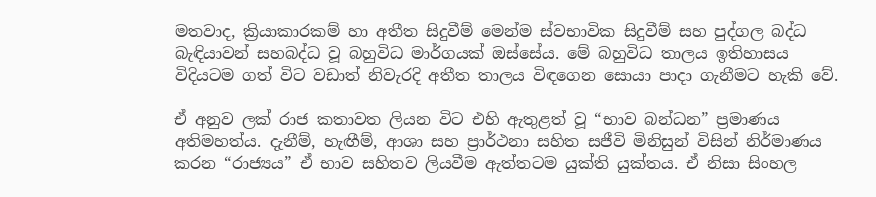මතවාද, ක්‍රියාකාරකම් හා අතීත සිදුවීම් මෙන්ම ස්වභාවික සිදුවීම් සහ පුද්ගල බද්ධ බැඳියාවන් සහබද්ධ වූ බහුවිධ මාර්ගයක් ඔස්සේය. මේ බහුවිධ තාලය ඉතිහාසය විදියටම ගත් විට වඩාත් නිවැරදි අතීත තාලය විඳගෙන සොයා පාදා ගැනීමට හැකි වේ.

ඒ අනුව ලක් රාජ කතාවත ලියන විට එහි ඇතුළත් වූ “භාව බන්ධන” ප්‍රමාණය අතිමහත්ය. දැනීම්, හැඟීම්, ආශා සහ ප්‍රාර්ථනා සහිත සජීවි මිනිසුන් විසින් නිර්මාණය කරන “රාජ්‍යය” ඒ භාව සහිතව ලියවීම ඇත්තටම යුක්ති යුක්තය. ඒ නිසා සිංහල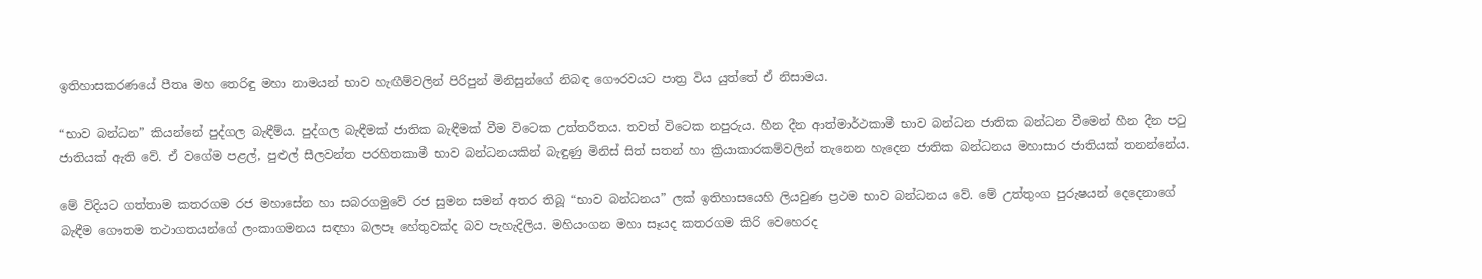ඉතිහාසකරණයේ පීතෘ මහ තෙරිඳු මහා නාමයන් භාව හැඟීම්වලින් පිරිපුන් මිනිසුන්ගේ නිබඳ ගෞරවයට පාත්‍ර විය යුත්තේ ඒ නිසාමය.

“භාව බන්ධන” කියන්නේ පුද්ගල බැඳීම්ය. පුද්ගල බැඳීමක් ජාතික බැඳීමක් වීම විටෙක උත්තරීතය. තවත් විටෙක නපුරුය. හීන දීන ආත්මාර්ථකාමී භාව බන්ධන ජාතික බන්ධන වීමෙන් හීන දීන පටු ජාතියක් ඇති වේ. ඒ වගේම පළල්, පුළුල් සීලවන්ත පරහිතකාමී භාව බන්ධනයකින් බැඳුණු මිනිස් සිත් සතන් හා ක්‍රියාකාරකම්වලින් තැනෙන හැදෙන ජාතික බන්ධනය මහාසාර ජාතියක් තනන්නේය.

මේ විදියට ගත්තාම කතරගම රජ මහාසේන හා සබරගමුවේ රජ සුමන සමන් අතර තිබූ “භාව බන්ධනය” ලක් ඉතිහාසයෙහි ලියවුණ ප්‍රථම භාව බන්ධනය වේ. මේ උත්තුංග පුරුෂයන් දෙදෙනාගේ බැඳීම ගෞතම තථාගතයන්ගේ ලංකාගමනය සඳහා බලපෑ හේතුවක්ද බව පැහැදිලිය. මහියංගන මහා සෑයද කතරගම කිරි වෙහෙරද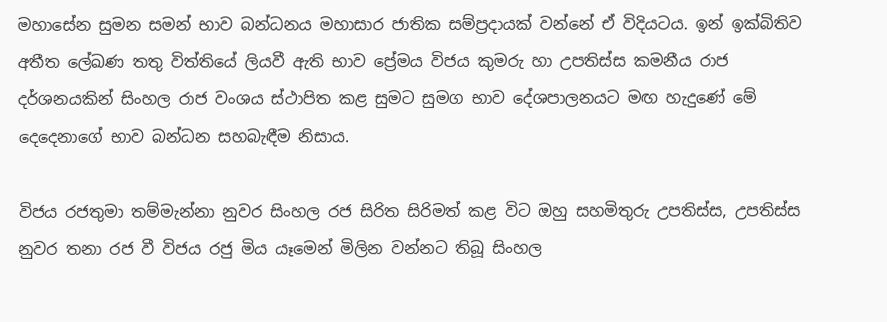මහාසේන සුමන සමන් භාව බන්ධනය මහාසාර ජාතික සම්ප්‍රදායක් වන්නේ ඒ විදියටය. ඉන් ඉක්බිතිව අතීත ලේඛණ තතු විත්තියේ ලියවී ඇති භාව ප්‍රේමය විජය කුමරු හා උපතිස්ස කමනීය රාජ දර්ශනයකින් සිංහල රාජ වංශය ස්ථාපිත කළ සුමට සුමග භාව දේශපාලනයට මඟ හැදුණේ මේ දෙදෙනාගේ භාව බන්ධන සහබැඳීම නිසාය.

විජය රජතුමා තම්මැන්නා නුවර සිංහල රජ සිරිත සිරිමත් කළ විට ඔහු සහමිතුරු උපතිස්ස, උපතිස්ස නුවර තනා රජ වී විජය රජු මිය යෑමෙන් මිලින වන්නට තිබූ සිංහල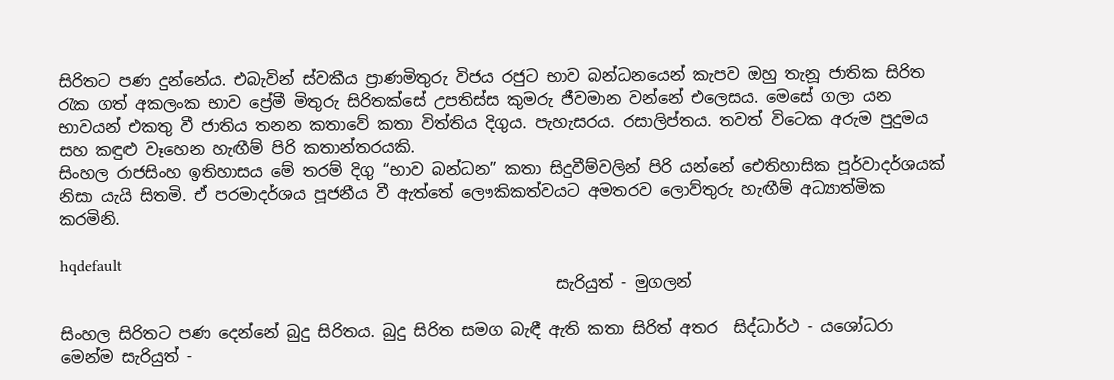සිරිතට පණ දුන්නේය. එබැවින් ස්වකීය ප්‍රාණමිතුරු විජය රජුට භාව බන්ධනයෙන් කැපව ඔහු තැනූ ජාතික සිරිත රැක ගත් අකලංක භාව ප්‍රේමී මිතුරු සිරිතක්සේ උපතිස්ස කුමරු ජීවමාන වන්නේ එලෙසය. මෙසේ ගලා යන භාවයන් එකතු වී ජාතිය තනන කතාවේ කතා විත්තිය දිගුය. පැහැසරය. රසාලිප්තය. තවත් විටෙක අරුම පුදුමය සහ කඳුළු වෑහෙන හැඟීම් පිරි කතාන්තරයකි.
සිංහල රාජසිංහ ඉතිහාසය මේ තරම් දිගු “භාව බන්ධන” කතා සිදුවීම්වලින් පිරි යන්නේ ඓතිහාසික පූර්වාදර්ශයක් නිසා යැයි සිතමි. ඒ පරමාදර්ශය පූජනීය වී ඇත්තේ ලෞකිකත්වයට අමතරව ලොව්තුරු හැඟීම් අධ්‍යාත්මික කරමිනි.

hqdefault
                                                              සැරියුත් - මුගලන්

සිංහල සිරිතට පණ දෙන්නේ බුදු සිරිතය. බුදු සිරිත සමග බැඳී ඇති කතා සිරිත් අතර  සිද්ධාර්ථ - යශෝධරා මෙන්ම සැරියුත් -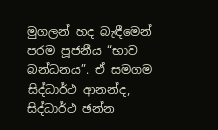මුගලන් හද බැඳීමෙන් පරම පූජනීය “භාව බන්ධනය”. ඒ සමගම සිද්ධාර්ථ ආනන්ද, සිද්ධාර්ථ ඡන්න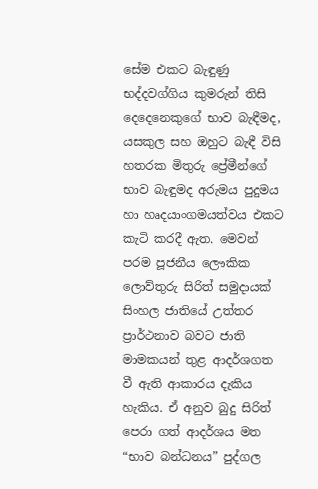සේම එකට බැඳුණු භද්දවග්ගිය කුමරුන් තිසි දෙදෙනෙකුගේ භාව බැඳීමද, යසකුල සහ ඔහුට බැඳී විසි හතරක මිතුරු ප්‍රේමීන්ගේ භාව බැඳුමද අරුමය පුදුමය හා හෘදයාංගමයත්වය එකට කැටි කරදී ඇත. මෙවන් පරම පූජනීය ලෞකික ලොව්තුරු සිරිත් සමුදායක් සිංහල ජාතියේ උත්තර ප්‍රාර්ථනාව බවට ජාති මාමකයන් තුළ ආදර්ශගත වී ඇති ආකාරය දැකිය හැකිය. ඒ අනුව බුදු සිරිත් පෙරා ගත් ආදර්ශය මත “භාව බන්ධනය” පුද්ගල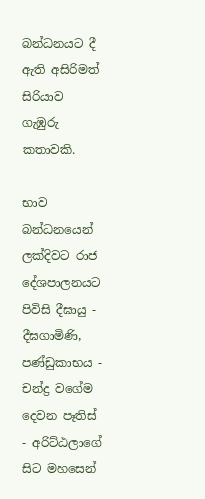බන්ධනයට දී ඇති අසිරිමත් සිරියාව ගැඹුරු කතාවකි.

භාව බන්ධනයෙන් ලක්දිවට රාජ දේශපාලනයට පිවිසි දීඝායු - දීඝගාමිණි, පණ්ඩුකාභය - චන්ද්‍ර වගේම දෙවන පෑතිස් - අරිට්ඨලාගේ සිට මහසෙන්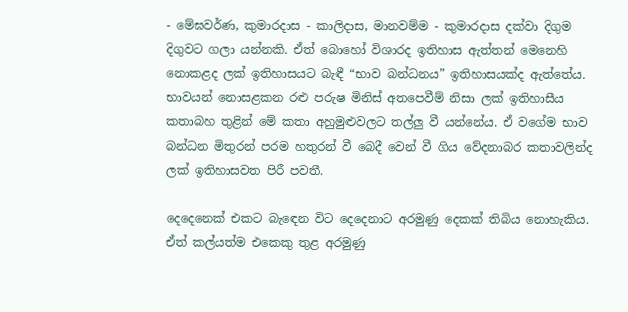- මේඝවර්ණ, කුමාරදාස - කාලිදාස, මානවම්ම - කුමාරදාස දක්වා දිගුම දිගුවට ගලා යන්නකි. ඒත් බොහෝ විශාරද ඉතිහාස ඇත්තන් මෙනෙහි නොකළද ලක් ඉතිහාසයට බැඳී “භාව බන්ධනය” ඉතිහාසයක්ද ඇත්තේය. භාවයන් නොසළකන රළු පරුෂ මිනිස් අතපෙවීම් නිසා ලක් ඉතිහාසීය කතාබහ තුළින් මේ කතා අහුමුළුවලට තල්ලු වී යන්නේය. ඒ වගේම භාව බන්ධන මිතුරන් පරම හතුරන් වී බෙදී වෙන් වී ගිය වේදනාබර කතාවලින්ද ලක් ඉතිහාසවත පිරී පවතී.

දෙදෙනෙක් එකට බැඳෙන විට දෙදෙනාට අරමුණු දෙකක් තිබිය නොහැකිය. ඒත් කල්යත්ම එකෙකු තුළ අරමුණු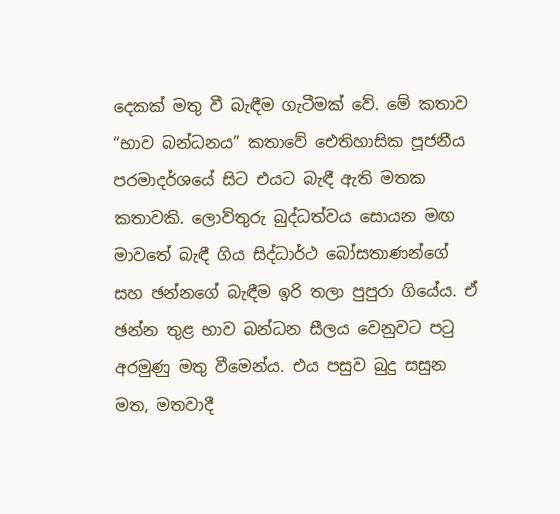දෙකක් මතු වී බැඳීම ගැටීමක් වේ. මේ කතාව “භාව බන්ධනය” කතාවේ ඓතිහාසික පූජනීය පරමාදර්ශයේ සිට එයට බැඳී ඇති මතක කතාවකි. ලොව්තුරු බුද්ධත්වය සොයන මඟ මාවතේ බැඳී ගිය සිද්ධාර්ථ බෝසතාණන්ගේ සහ ඡන්නගේ බැඳීම ඉරි තලා පුපුරා ගියේය. ඒ ඡන්න තුළ භාව බන්ධන සීලය වෙනුවට පටු අරමුණු මතු වීමෙන්ය. එය පසුව බුදු සසුන මත, මතවාදී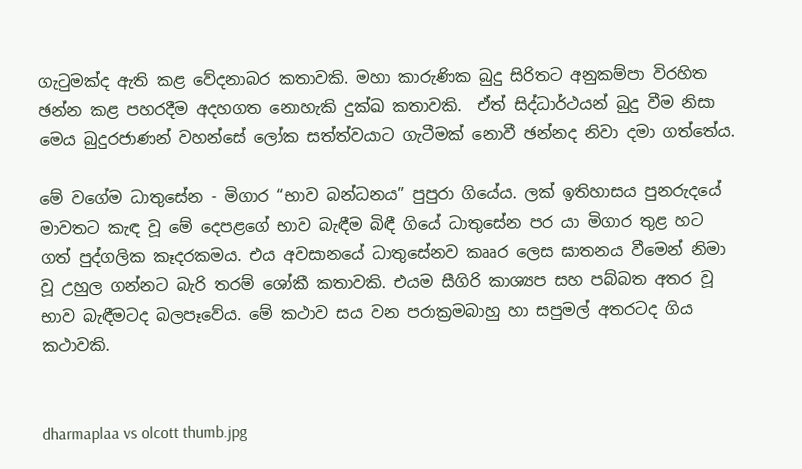ගැටුමක්ද ඇති කළ වේදනාබර කතාවකි. මහා කාරුණික බුදු සිරිතට අනුකම්පා විරහිත ඡන්න කළ පහරදීම අදහගත නොහැකි දුක්ඛ කතාවකි.  ඒත් සිද්ධාර්ථයන් බුදු වීම නිසා මෙය බුදුරජාණන් වහන්සේ ලෝක සත්ත්වයාට ගැටීමක් නොවී ඡන්නද නිවා දමා ගත්තේය.

මේ වගේම ධාතුසේන - මිගාර “භාව බන්ධනය” පුපුරා ගියේය. ලක් ඉතිහාසය පුනරුදයේ මාවතට කැඳ වූ මේ දෙපළගේ භාව බැඳීම බිඳී ගියේ ධාතුසේන පර යා මිගාර තුළ හට ගත් පුද්ගලික කෑදරකමය. එය අවසානයේ ධාතුසේනව කෲර ලෙස ඝාතනය වීමෙන් නිමා වූ උහුල ගන්නට බැරි තරම් ශෝකී කතාවකි. එයම සීගිරි කාශ්‍යප සහ පබ්බත අතර වූ භාව බැඳීමටද බලපෑවේය. මේ කථාව සය වන පරාක්‍රමබාහු හා සපුමල් අතරටද ගිය කථාවකි.


dharmaplaa vs olcott thumb.jpg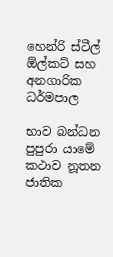හෙන්රි ස්ටීල් ඕල්කට් සහ අනගාරික ධර්මපාල

භාව බන්ධන පුපුරා යාමේ කථාව නූතන ජාතික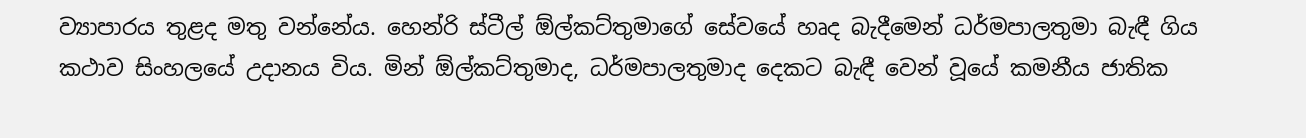ව්‍යාපාරය තුළද මතු වන්නේය. හෙන්රි ස්ටීල් ඕල්කට්තුමාගේ සේවයේ හෘද බැදීමෙන් ධර්මපාලතුමා බැඳී ගිය කථාව සිංහලයේ උදානය විය. මින් ඕල්කට්තුමාද, ධර්මපාලතුමාද දෙකට බැඳී වෙන් වූයේ කමනීය ජාතික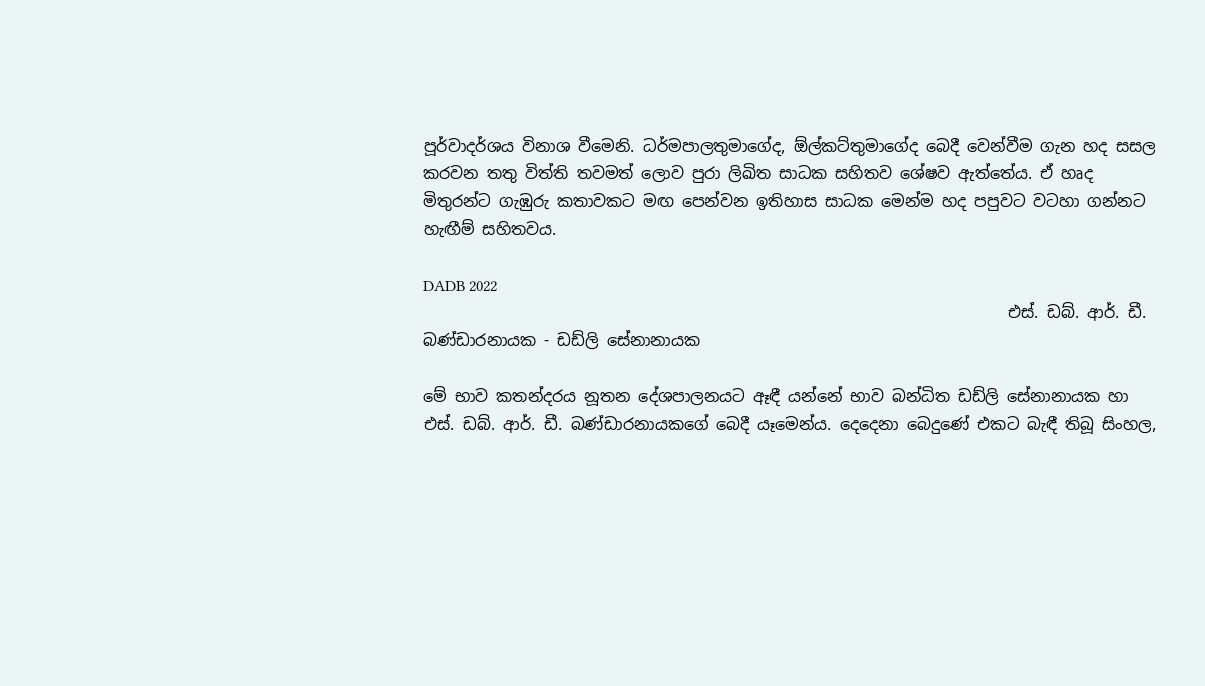පූර්වාදර්ශය විනාශ වීමෙනි. ධර්මපාලතුමාගේද, ඕල්කට්තුමාගේද බෙදී වෙන්වීම ගැන හද සසල කරවන තතු විත්ති තවමත් ලොව පුරා ලිඛිත සාධක සහිතව ශේෂව ඇත්තේය. ඒ හෘද මිතුරන්ට ගැඹුරු කතාවකට මඟ පෙන්වන ඉතිහාස සාධක මෙන්ම හද පපුවට වටහා ගන්නට හැඟීම් සහිතවය.

DADB 2022
                                                                         එස්. ඩබ්. ආර්. ඩී. බණ්ඩාරනායක - ඩඩ්ලි සේනානායක

මේ භාව කතන්දරය නූතන දේශපාලනයට ඈඳී යන්නේ භාව බන්ධිත ඩඩ්ලි සේනානායක හා එස්. ඩබ්. ආර්. ඩී. බණ්ඩාරනායකගේ බෙදී යෑමෙන්ය. දෙදෙනා බෙදුණේ එකට බැඳී තිබූ සිංහල,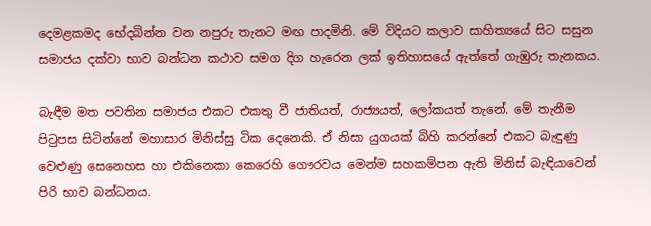දෙමළකමද භේදබින්න වන නපුරු තැනට මඟ පාදමිනි. මේ විදියට කලාව සාහිත්‍යයේ සිට සසුන සමාජය දක්වා භාව බන්ධන කථාව සමග දිග හැරෙන ලක් ඉතිහාසයේ ඇත්තේ ගැඹුරු තැනකය.

බැඳීම මත පවතින සමාජය එකට එකතු වී ජාතියත්, රාජ්‍යයත්, ලෝකයත් තැනේ. මේ තැනීම පිටුපස සිටින්නේ මහාසාර මිනිස්සු ටික දෙනෙකි. ඒ නිසා යුගයක් බිහි කරන්නේ එකට බැඳුණු වෙළුණු සෙනෙහස හා එකිනෙකා කෙරෙහි ගෞරවය මෙන්ම සහකම්පන ඇති මිනිස් බැඳියාවෙන් පිරි භාව බන්ධනය.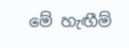මේ හැඟීම්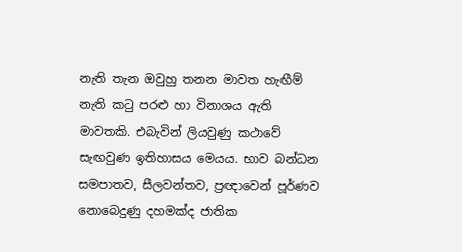නැති තැන ඔවුහු තනන මාවත හැඟීම් නැති කටු පරළු හා විනාශය ඇති මාවතකි. එබැවින් ලියවුණු කථාවේ සැඟවුණ ඉතිහාසය මෙයය. භාව බන්ධන සමපාතව, සීලවන්තව, ප්‍රඥාවෙන් පූර්ණව නොබෙදුණු දහමක්ද ජාතික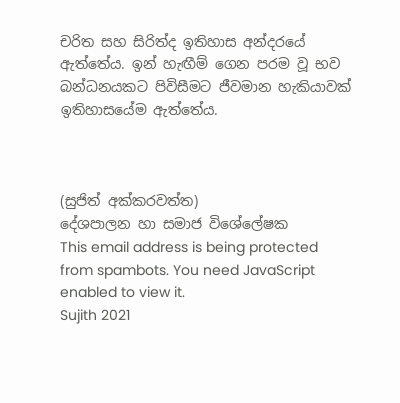චරිත සහ සිරිත්ද ඉතිහාස අන්දරයේ ඇත්තේය. ඉන් හැඟීම් ගෙන පරම වූ භව බන්ධනයකට පිවිසීමට ජීවමාන හැකියාවක් ඉතිහාසයේම ඇත්තේය.



(සුජිත් අක්කරවත්ත)
දේශපාලන හා සමාජ විශේලේෂක
This email address is being protected from spambots. You need JavaScript enabled to view it.
Sujith 2021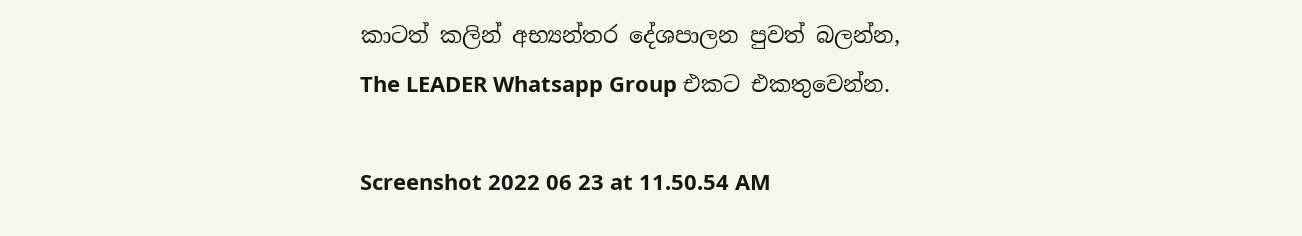කාටත් කලින් අභ්‍යන්තර දේශපාලන පුවත් බලන්න,
The LEADER Whatsapp Group එකට එකතුවෙන්න.

Screenshot 2022 06 23 at 11.50.54 AM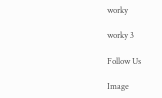worky

worky 3

Follow Us

Image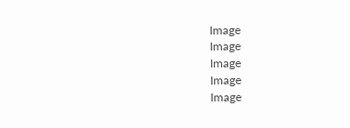Image
Image
Image
Image
Image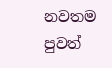නවතම පුවත්